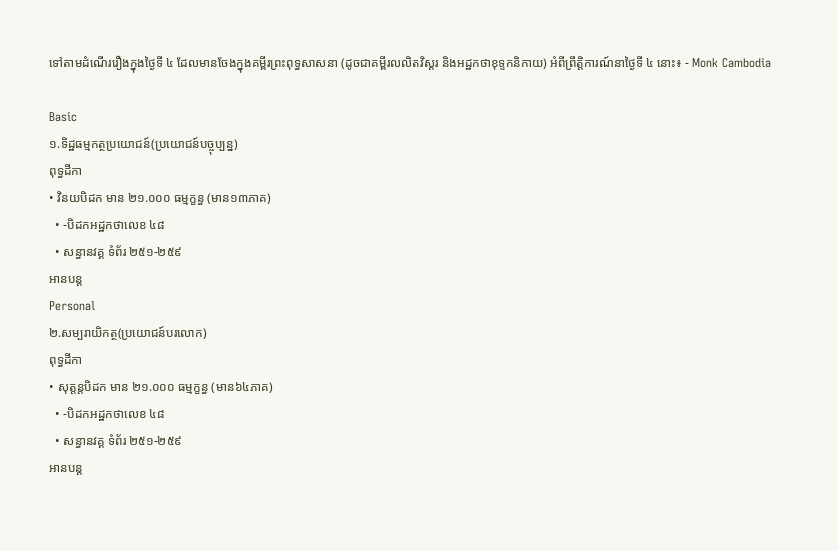ទៅតាមដំណើររឿងក្នុងថ្ងៃទី ៤ ដែលមានចែងក្នុងគម្ពីរព្រះពុទ្ធសាសនា (ដូចជាគម្ពីរលលិតវិស្តរ និងអដ្ឋកថាខុទ្ទកនិកាយ) អំពីព្រឹត្តិការណ៍នាថ្ងៃទី ៤ នោះ៖ - Monk Cambodia

Basic
១.ទិដ្ឋធម្មកត្ថប្រយោជន៍(ប្រយោជន៍បច្ចុប្បន្ន)
ពុទ្ធដីកា
• វិនយបិដក មាន ២១.០០០ ធម្មក្ខន្ធ (មាន១៣ភាគ)
  • -បិដកអដ្ឋកថាលេខ ៤៨
  • សន្ធានវគ្គ ទំព័រ ២៥១-២៥៩
អានបន្ត
Personal
២.សម្បរាយិកត្ថ(ប្រយោជន៍បរលោក)
ពុទ្ធដីកា
• សុត្តន្តបិដក មាន ២១.០០០ ធម្មក្ខន្ធ (មាន៦៤ភាគ)
  • -បិដកអដ្ឋកថាលេខ ៤៨
  • សន្ធានវគ្គ ទំព័រ ២៥១-២៥៩
អានបន្ត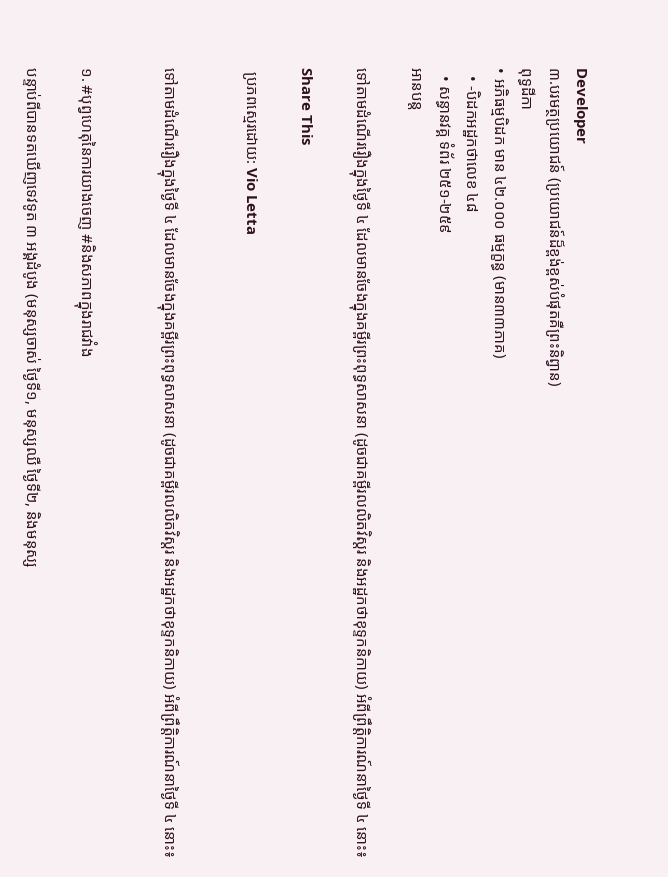Developer
៣.បរមត្ថប្រយោជន៍ (ប្រយោជន៍ដ៏ខ្ពង់ខ្ពស់បំផុតគឺព្រះនិព្វាន)
ពុទ្ធដីកា
• អភិធម្មបិដក មាន ៤២.០០០ ធម្មក្ខន្ធ (មាន៣៣ភាគ)
  • -បិដកអដ្ឋកថាលេខ ៤៨
  • សន្ធានវគ្គ ទំព័រ ២៥១-២៥៩
អានបន្ត

ទៅតាមដំណើររឿងក្នុងថ្ងៃទី ៤ ដែលមានចែងក្នុងគម្ពីរព្រះពុទ្ធសាសនា (ដូចជាគម្ពីរលលិតវិស្តរ និងអដ្ឋកថាខុទ្ទកនិកាយ) អំពីព្រឹត្តិការណ៍នាថ្ងៃទី ៤ នោះ៖

Share This

 ប្រភពស្មេរដោយ: Vio Letta


ទៅតាមដំណើររឿងក្នុងថ្ងៃទី ៤ ដែលមានចែងក្នុងគម្ពីរព្រះពុទ្ធសាសនា (ដូចជាគម្ពីរលលិតវិស្តរ និងអដ្ឋកថាខុទ្ទកនិកាយ) អំពីព្រឹត្តិការណ៍នាថ្ងៃទី ៤ នោះ៖


១. #បុព្វហេតុនៃការយាងចេញ #និងសភាពក្នុងរាជវាំង

បន្ទាប់ពីបានទតឃើញទេវទូត ៣ អង្គដំបូង (មនុស្សចាស់ ថ្ងៃទី១, មនុស្សឈឺ ថ្ងៃទី២, និងមនុស្ស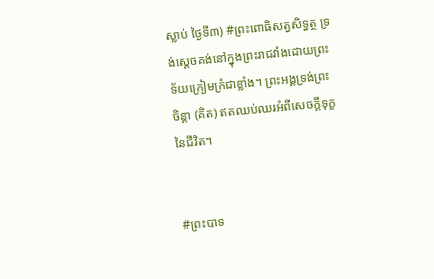ស្លាប់ ថ្ងៃទី៣) #ព្រះពោធិសត្វសិទ្ធត្ថ ទ្រង់ស្តេចគង់នៅក្នុងព្រះរាជវាំងដោយព្រះទ័យក្រៀមក្រំជាខ្លាំង។ ព្រះអង្គទ្រង់ព្រះចិន្តា (គិត) ឥតឈប់ឈរអំពីសេចក្តីទុក្ខនៃជីវិត។


#ព្រះបាទ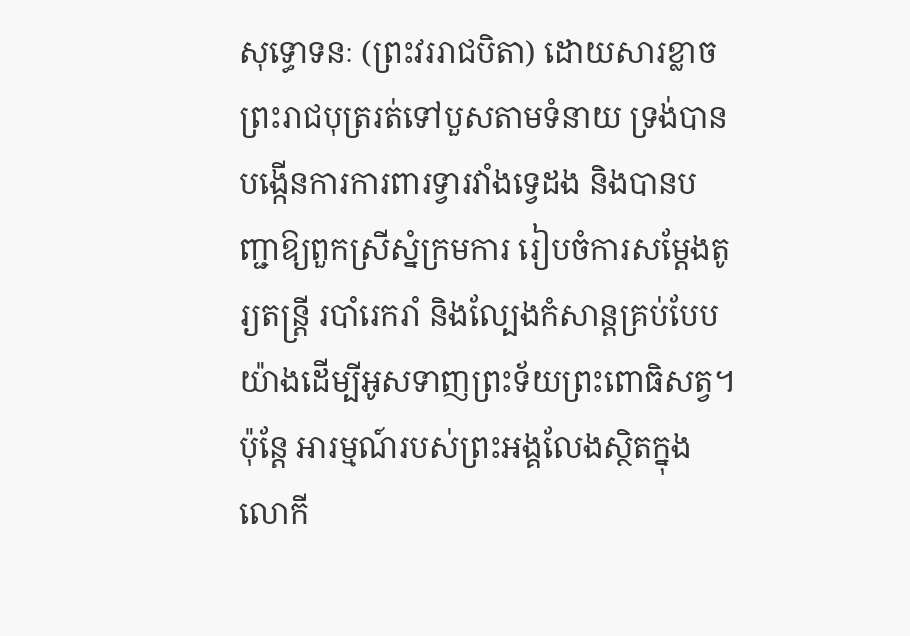សុទ្ធោទនៈ (ព្រះវររាជបិតា) ដោយសារខ្លាចព្រះរាជបុត្ររត់ទៅបួសតាមទំនាយ ទ្រង់បានបង្កើនការការពារទ្វារវាំងទ្វេដង និងបានបញ្ជាឱ្យពួកស្រីស្នំក្រមការ រៀបចំការសម្តែងតូរ្យតន្ត្រី របាំរេករាំ និងល្បែងកំសាន្តគ្រប់បែបយ៉ាងដើម្បីអូសទាញព្រះទ័យព្រះពោធិសត្វ។ ប៉ុន្តែ អារម្មណ៍របស់ព្រះអង្គលែងស្ថិតក្នុងលោកី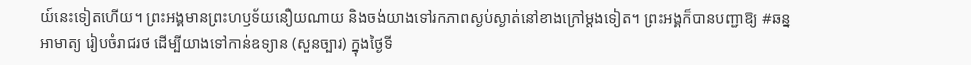យ៍នេះទៀតហើយ។ ព្រះអង្គមានព្រះហឫទ័យនឿយណាយ និងចង់យាងទៅរកភាពស្ងប់ស្ងាត់នៅខាងក្រៅម្តងទៀត។ ព្រះអង្គក៏បានបញ្ជាឱ្យ #ឆន្នអាមាត្យ រៀបចំរាជរថ ដើម្បីយាងទៅកាន់ឧទ្យាន (សួនច្បារ) ក្នុងថ្ងៃទី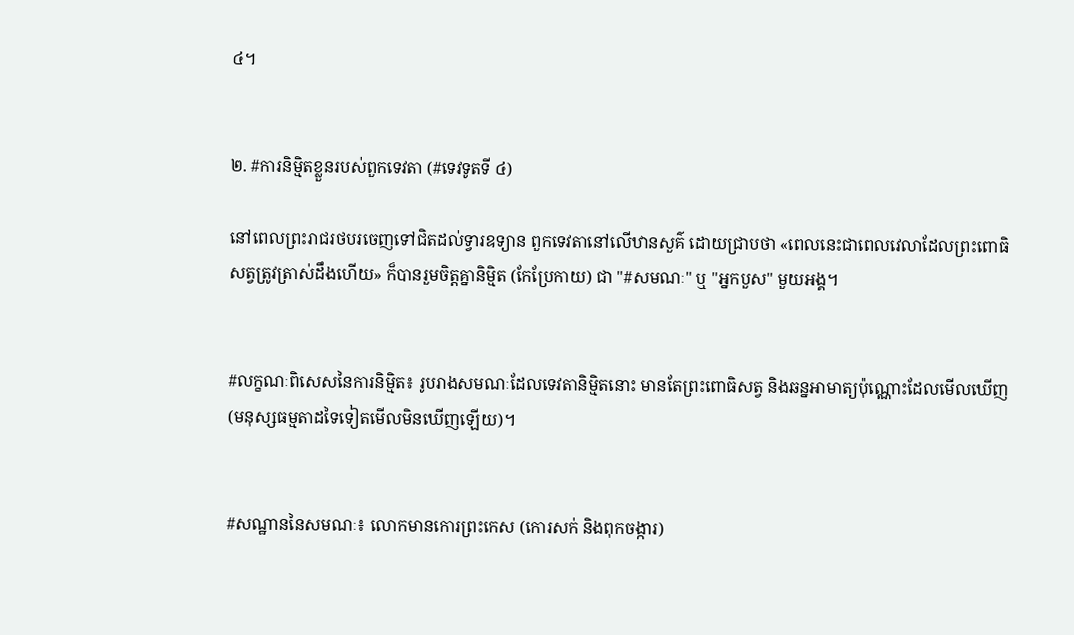៤។


២. #ការនិម្មិតខ្លួនរបស់ពួកទេវតា (#ទេវទូតទី ៤)

នៅពេលព្រះរាជរថបរចេញទៅជិតដល់ទ្វារឧទ្យាន ពួកទេវតានៅលើឋានសួគ៌ ដោយជ្រាបថា «ពេលនេះជាពេលវេលាដែលព្រះពោធិសត្វត្រូវត្រាស់ដឹងហើយ» ក៏បានរួមចិត្តគ្នានិម្មិត (កែប្រែកាយ) ជា "#សមណៈ" ឬ "អ្នកបួស" មួយអង្គ។


#លក្ខណៈពិសេសនៃការនិម្មិត៖ រូបរាងសមណៈដែលទេវតានិម្មិតនោះ មានតែព្រះពោធិសត្វ និងឆន្នអាមាត្យប៉ុណ្ណោះដែលមើលឃើញ (មនុស្សធម្មតាដទៃទៀតមើលមិនឃើញឡើយ)។


#សណ្ឋាននៃសមណៈ៖ លោកមានកោរព្រះកេស (កោរសក់ និងពុកចង្ការ)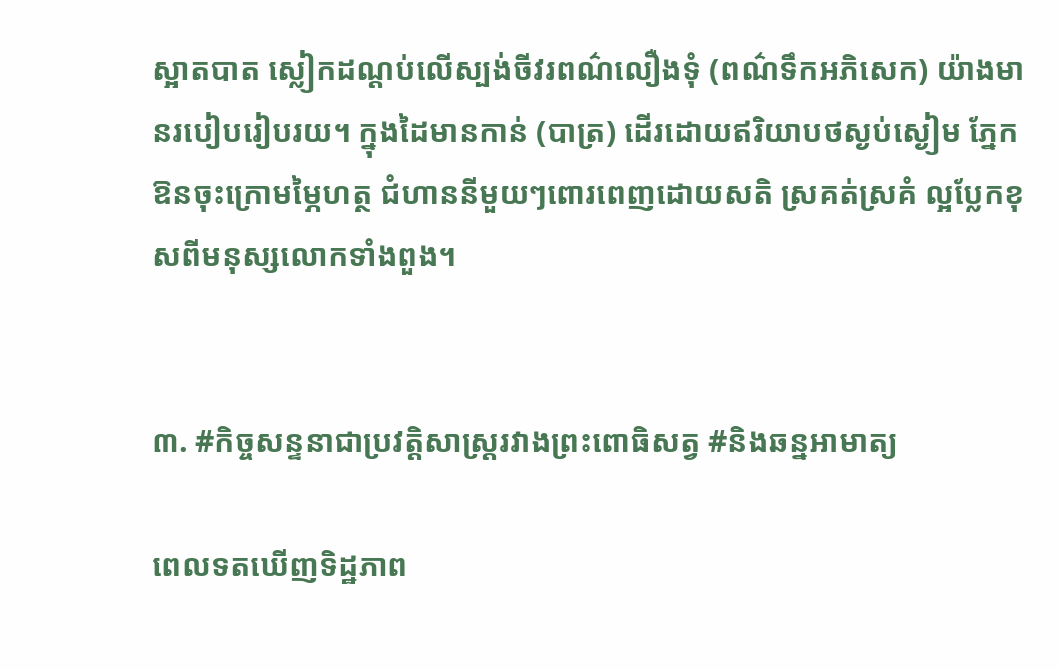ស្អាតបាត ស្លៀកដណ្តប់លើស្បង់ចីវរពណ៌លឿងទុំ (ពណ៌ទឹកអភិសេក) យ៉ាងមានរបៀបរៀបរយ។ ក្នុងដៃមានកាន់ (បាត្រ) ដើរដោយឥរិយាបថស្ងប់ស្ងៀម ភ្នែកឱនចុះក្រោមម្ភៃហត្ថ ជំហាននីមួយៗពោរពេញដោយសតិ ស្រគត់ស្រគំ ល្អប្លែកខុសពីមនុស្សលោកទាំងពួង។


៣. #កិច្ចសន្ទនាជាប្រវត្តិសាស្ត្ររវាងព្រះពោធិសត្វ #និងឆន្នអាមាត្យ

ពេលទតឃើញទិដ្ឋភាព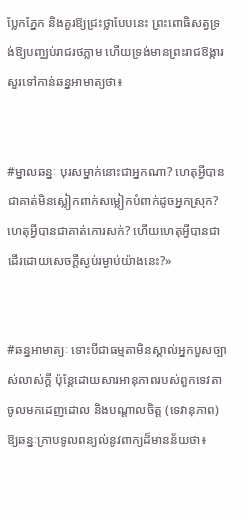ប្លែកភ្នែក និងគួរឱ្យជ្រះថ្លាបែបនេះ ព្រះពោធិសត្វទ្រង់ឱ្យបញ្ឈប់រាជរថភ្លាម ហើយទ្រង់មានព្រះរាជឱង្ការសួរទៅកាន់ឆន្នអាមាត្យថា៖


#ម្នាលឆន្នៈ បុរសម្នាក់នោះជាអ្នកណា? ហេតុអ្វីបានជាគាត់មិនស្លៀកពាក់សម្លៀកបំពាក់ដូចអ្នកស្រុក? ហេតុអ្វីបានជាគាត់កោរសក់? ហើយហេតុអ្វីបានជាដើរដោយសេចក្តីស្ងប់រម្ងាប់យ៉ាងនេះ?»


#ឆន្នអាមាត្យៈ ទោះបីជាធម្មតាមិនស្គាល់អ្នកបួសច្បាស់លាស់ក្តី ប៉ុន្តែដោយសារអានុភាពរបស់ពួកទេវតាចូលមកដេញដោល និងបណ្តាលចិត្ត (ទេវានុភាព) ឱ្យឆន្នៈក្រាបទូលពន្យល់នូវពាក្យដ៏មានន័យថា៖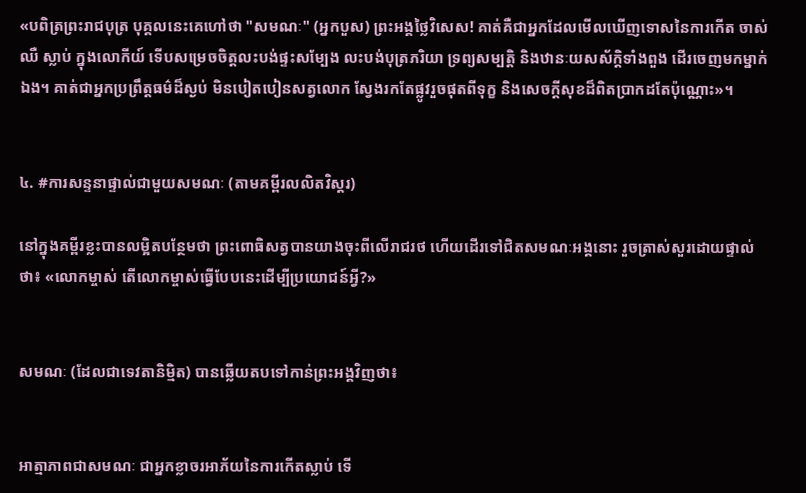«បពិត្រព្រះរាជបុត្រ បុគ្គលនេះគេហៅថា "សមណៈ" (អ្នកបួស) ព្រះអង្គថ្លៃវិសេស! គាត់គឺជាអ្នកដែលមើលឃើញទោសនៃការកើត ចាស់ ឈឺ ស្លាប់ ក្នុងលោកីយ៍ ទើបសម្រេចចិត្តលះបង់ផ្ទះសម្បែង លះបង់បុត្រភរិយា ទ្រព្យសម្បត្តិ និងឋានៈយសស័ក្តិទាំងពួង ដើរចេញមកម្នាក់ឯង។ គាត់ជាអ្នកប្រព្រឹត្តធម៌ដ៏ស្ងប់ មិនបៀតបៀនសត្វលោក ស្វែងរកតែផ្លូវរួចផុតពីទុក្ខ និងសេចក្តីសុខដ៏ពិតប្រាកដតែប៉ុណ្ណោះ»។


៤. #ការសន្ទនាផ្ទាល់ជាមួយសមណៈ (តាមគម្ពីរលលិតវិស្តរ)

នៅក្នុងគម្ពីរខ្លះបានលម្អិតបន្ថែមថា ព្រះពោធិសត្វបានយាងចុះពីលើរាជរថ ហើយដើរទៅជិតសមណៈអង្គនោះ រួចត្រាស់សួរដោយផ្ទាល់ថា៖ «លោកម្ចាស់ តើលោកម្ចាស់ធ្វើបែបនេះដើម្បីប្រយោជន៍អ្វី?»


សមណៈ (ដែលជាទេវតានិម្មិត) បានឆ្លើយតបទៅកាន់ព្រះអង្គវិញថា៖


អាត្មាភាពជាសមណៈ ជាអ្នកខ្លាចរអាភ័យនៃការកើតស្លាប់ ទើ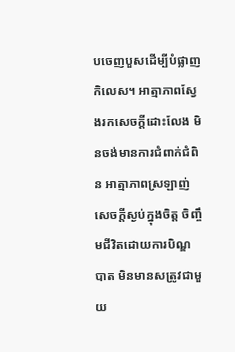បចេញបួសដើម្បីបំផ្លាញកិលេស។ អាត្មាភាពស្វែងរកសេចក្តីដោះលែង មិនចង់មានការជំពាក់ជំពិន អាត្មាភាពស្រឡាញ់សេចក្តីស្ងប់ក្នុងចិត្ត ចិញ្ចឹមជីវិតដោយការបិណ្ឌបាត មិនមានសត្រូវជាមួយ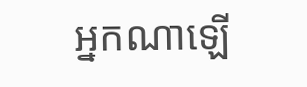អ្នកណាឡើ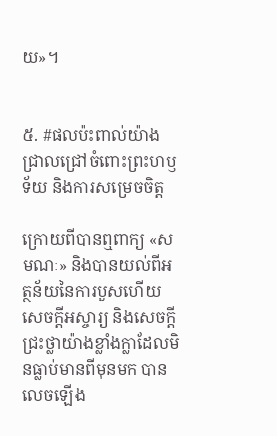យ»។


៥. #ផលប៉ះពាល់យ៉ាងជ្រាលជ្រៅចំពោះព្រះហឫទ័យ និងការសម្រេចចិត្ត

ក្រោយពីបានឮពាក្យ «សមណៈ» និងបានយល់ពីអត្ថន័យនៃការបួសហើយ សេចក្តីអស្ចារ្យ និងសេចក្តីជ្រះថ្លាយ៉ាងខ្លាំងក្លាដែលមិនធ្លាប់មានពីមុនមក បានលេចឡើង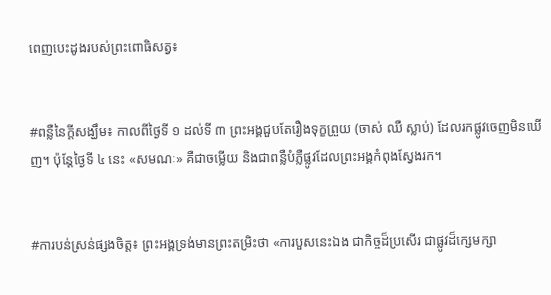ពេញបេះដូងរបស់ព្រះពោធិសត្វ៖


#ពន្លឺនៃក្តីសង្ឃឹម៖ កាលពីថ្ងៃទី ១ ដល់ទី ៣ ព្រះអង្គជួបតែរឿងទុក្ខព្រួយ (ចាស់ ឈឺ ស្លាប់) ដែលរកផ្លូវចេញមិនឃើញ។ ប៉ុន្តែថ្ងៃទី ៤ នេះ «សមណៈ» គឺជាចម្លើយ និងជាពន្លឺបំភ្លឺផ្លូវដែលព្រះអង្គកំពុងស្វែងរក។


#ការបន់ស្រន់ផ្សងចិត្ត៖ ព្រះអង្គទ្រង់មានព្រះតម្រិះថា «ការបួសនេះឯង ជាកិច្ចដ៏ប្រសើរ ជាផ្លូវដ៏ក្សេមក្សា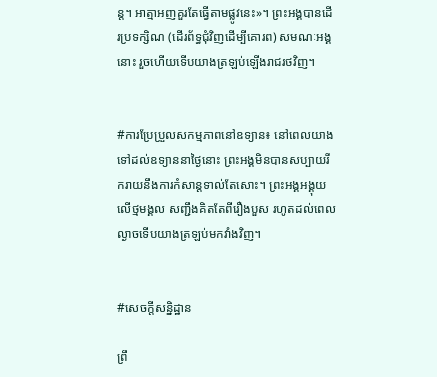ន្ត។ អាត្មាអញគួរតែធ្វើតាមផ្លូវនេះ»។ ព្រះអង្គបានដើរប្រទក្សិណ (ដើរព័ទ្ធជុំវិញដើម្បីគោរព) សមណៈអង្គនោះ រួចហើយទើបយាងត្រឡប់ឡើងរាជរថវិញ។


#ការប្រែប្រួលសកម្មភាពនៅឧទ្យាន៖ នៅពេលយាងទៅដល់ឧទ្យាននាថ្ងៃនោះ ព្រះអង្គមិនបានសប្បាយរីករាយនឹងការកំសាន្តទាល់តែសោះ។ ព្រះអង្គអង្គុយលើថ្មមង្គល សញ្ជឹងគិតតែពីរឿងបួស រហូតដល់ពេលល្ងាចទើបយាងត្រឡប់មកវាំងវិញ។


#សេចក្តីសន្និដ្ឋាន

ព្រឹ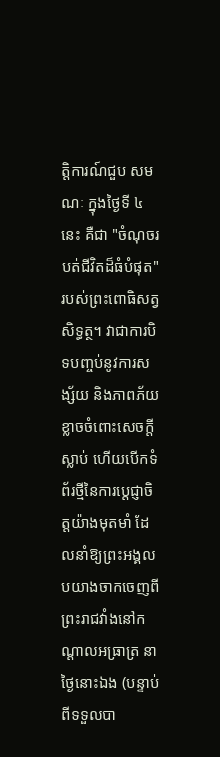ត្តិការណ៍ជួប សមណៈ ក្នុងថ្ងៃទី ៤ នេះ គឺជា "ចំណុចរបត់ជីវិតដ៏ធំបំផុត" របស់ព្រះពោធិសត្វសិទ្ធត្ថ។ វាជាការបិទបញ្ចប់នូវការសង្ស័យ និងភាពភ័យខ្លាចចំពោះសេចក្តីស្លាប់ ហើយបើកទំព័រថ្មីនៃការប្តេជ្ញាចិត្តយ៉ាងមុតមាំ ដែលនាំឱ្យព្រះអង្គលបយាងចាកចេញពីព្រះរាជវាំងនៅកណ្តាលអធ្រាត្រ នាថៃ្ងនោះឯង (បន្ទាប់ពីទទួលបា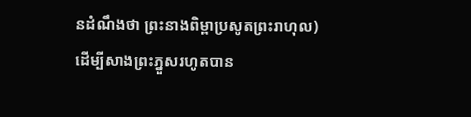នដំណឹងថា ព្រះនាងពិម្ពាប្រសូតព្រះរាហុល) ដើម្បីសាងព្រះភ្នួសរហូតបាន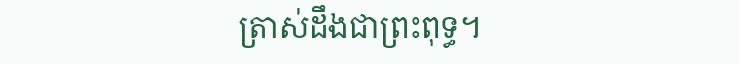ត្រាស់ដឹងជាព្រះពុទ្ធ។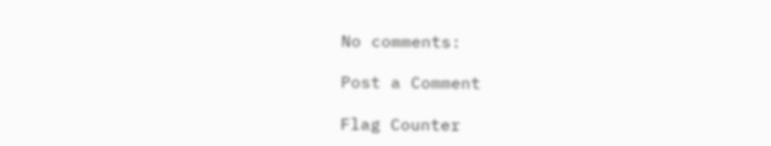No comments:

Post a Comment

Flag Counter